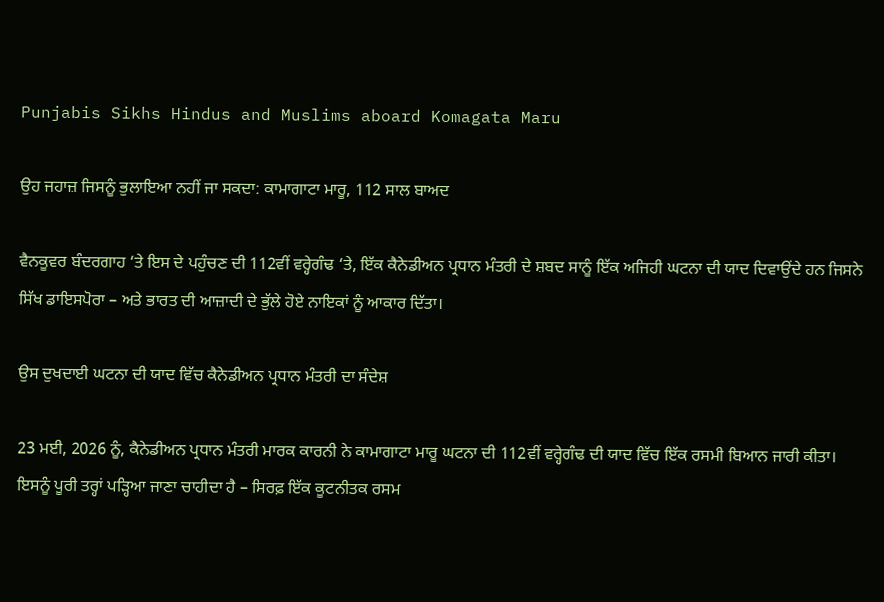Punjabis Sikhs Hindus and Muslims aboard Komagata Maru

ਉਹ ਜਹਾਜ਼ ਜਿਸਨੂੰ ਭੁਲਾਇਆ ਨਹੀਂ ਜਾ ਸਕਦਾ: ਕਾਮਾਗਾਟਾ ਮਾਰੂ, 112 ਸਾਲ ਬਾਅਦ

ਵੈਨਕੂਵਰ ਬੰਦਰਗਾਹ ‘ਤੇ ਇਸ ਦੇ ਪਹੁੰਚਣ ਦੀ 112ਵੀਂ ਵਰ੍ਹੇਗੰਢ ‘ਤੇ, ਇੱਕ ਕੈਨੇਡੀਅਨ ਪ੍ਰਧਾਨ ਮੰਤਰੀ ਦੇ ਸ਼ਬਦ ਸਾਨੂੰ ਇੱਕ ਅਜਿਹੀ ਘਟਨਾ ਦੀ ਯਾਦ ਦਿਵਾਉਂਦੇ ਹਨ ਜਿਸਨੇ ਸਿੱਖ ਡਾਇਸਪੋਰਾ – ਅਤੇ ਭਾਰਤ ਦੀ ਆਜ਼ਾਦੀ ਦੇ ਭੁੱਲੇ ਹੋਏ ਨਾਇਕਾਂ ਨੂੰ ਆਕਾਰ ਦਿੱਤਾ।

ਉਸ ਦੁਖਦਾਈ ਘਟਨਾ ਦੀ ਯਾਦ ਵਿੱਚ ਕੈਨੇਡੀਅਨ ਪ੍ਰਧਾਨ ਮੰਤਰੀ ਦਾ ਸੰਦੇਸ਼

23 ਮਈ, 2026 ਨੂੰ, ਕੈਨੇਡੀਅਨ ਪ੍ਰਧਾਨ ਮੰਤਰੀ ਮਾਰਕ ਕਾਰਨੀ ਨੇ ਕਾਮਾਗਾਟਾ ਮਾਰੂ ਘਟਨਾ ਦੀ 112ਵੀਂ ਵਰ੍ਹੇਗੰਢ ਦੀ ਯਾਦ ਵਿੱਚ ਇੱਕ ਰਸਮੀ ਬਿਆਨ ਜਾਰੀ ਕੀਤਾ। ਇਸਨੂੰ ਪੂਰੀ ਤਰ੍ਹਾਂ ਪੜ੍ਹਿਆ ਜਾਣਾ ਚਾਹੀਦਾ ਹੈ – ਸਿਰਫ਼ ਇੱਕ ਕੂਟਨੀਤਕ ਰਸਮ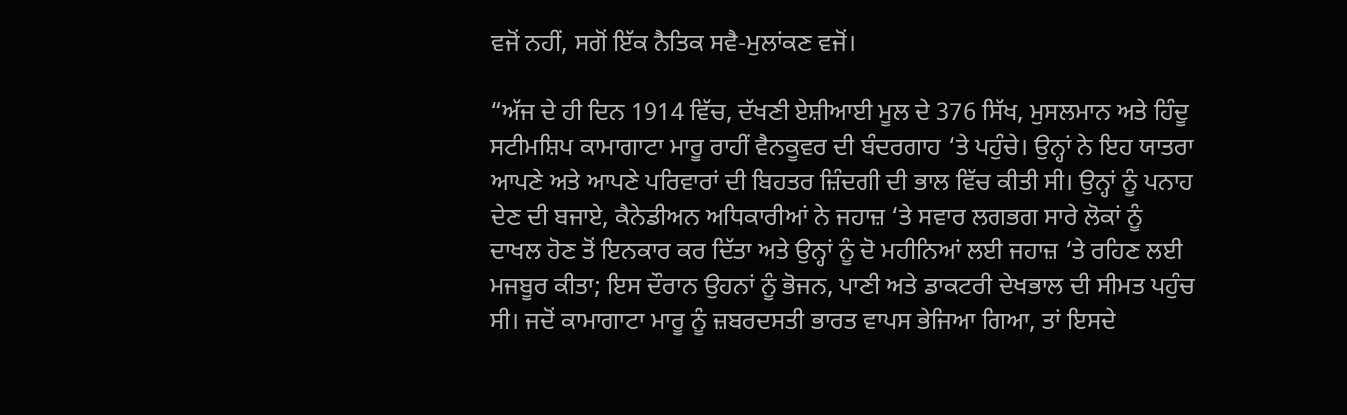ਵਜੋਂ ਨਹੀਂ, ਸਗੋਂ ਇੱਕ ਨੈਤਿਕ ਸਵੈ-ਮੁਲਾਂਕਣ ਵਜੋਂ।

“ਅੱਜ ਦੇ ਹੀ ਦਿਨ 1914 ਵਿੱਚ, ਦੱਖਣੀ ਏਸ਼ੀਆਈ ਮੂਲ ਦੇ 376 ਸਿੱਖ, ਮੁਸਲਮਾਨ ਅਤੇ ਹਿੰਦੂ ਸਟੀਮਸ਼ਿਪ ਕਾਮਾਗਾਟਾ ਮਾਰੂ ਰਾਹੀਂ ਵੈਨਕੂਵਰ ਦੀ ਬੰਦਰਗਾਹ ‘ਤੇ ਪਹੁੰਚੇ। ਉਨ੍ਹਾਂ ਨੇ ਇਹ ਯਾਤਰਾ ਆਪਣੇ ਅਤੇ ਆਪਣੇ ਪਰਿਵਾਰਾਂ ਦੀ ਬਿਹਤਰ ਜ਼ਿੰਦਗੀ ਦੀ ਭਾਲ ਵਿੱਚ ਕੀਤੀ ਸੀ। ਉਨ੍ਹਾਂ ਨੂੰ ਪਨਾਹ ਦੇਣ ਦੀ ਬਜਾਏ, ਕੈਨੇਡੀਅਨ ਅਧਿਕਾਰੀਆਂ ਨੇ ਜਹਾਜ਼ ‘ਤੇ ਸਵਾਰ ਲਗਭਗ ਸਾਰੇ ਲੋਕਾਂ ਨੂੰ ਦਾਖਲ ਹੋਣ ਤੋਂ ਇਨਕਾਰ ਕਰ ਦਿੱਤਾ ਅਤੇ ਉਨ੍ਹਾਂ ਨੂੰ ਦੋ ਮਹੀਨਿਆਂ ਲਈ ਜਹਾਜ਼ ‘ਤੇ ਰਹਿਣ ਲਈ ਮਜਬੂਰ ਕੀਤਾ; ਇਸ ਦੌਰਾਨ ਉਹਨਾਂ ਨੂੰ ਭੋਜਨ, ਪਾਣੀ ਅਤੇ ਡਾਕਟਰੀ ਦੇਖਭਾਲ ਦੀ ਸੀਮਤ ਪਹੁੰਚ ਸੀ। ਜਦੋਂ ਕਾਮਾਗਾਟਾ ਮਾਰੂ ਨੂੰ ਜ਼ਬਰਦਸਤੀ ਭਾਰਤ ਵਾਪਸ ਭੇਜਿਆ ਗਿਆ, ਤਾਂ ਇਸਦੇ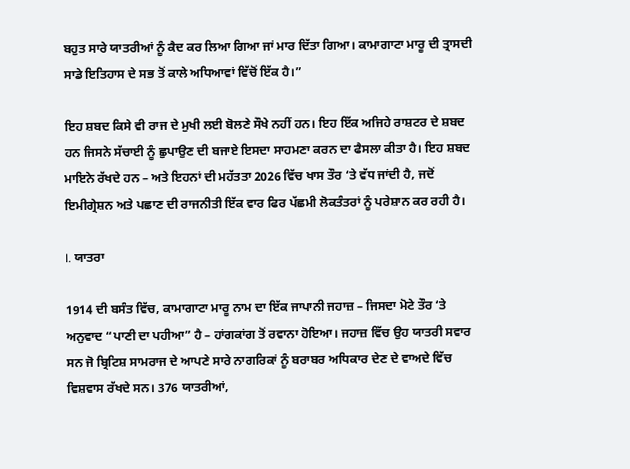ਬਹੁਤ ਸਾਰੇ ਯਾਤਰੀਆਂ ਨੂੰ ਕੈਦ ਕਰ ਲਿਆ ਗਿਆ ਜਾਂ ਮਾਰ ਦਿੱਤਾ ਗਿਆ। ਕਾਮਾਗਾਟਾ ਮਾਰੂ ਦੀ ਤ੍ਰਾਸਦੀ ਸਾਡੇ ਇਤਿਹਾਸ ਦੇ ਸਭ ਤੋਂ ਕਾਲੇ ਅਧਿਆਵਾਂ ਵਿੱਚੋਂ ਇੱਕ ਹੈ।”

ਇਹ ਸ਼ਬਦ ਕਿਸੇ ਵੀ ਰਾਜ ਦੇ ਮੁਖੀ ਲਈ ਬੋਲਣੇ ਸੌਖੇ ਨਹੀਂ ਹਨ। ਇਹ ਇੱਕ ਅਜਿਹੇ ਰਾਸ਼ਟਰ ਦੇ ਸ਼ਬਦ ਹਨ ਜਿਸਨੇ ਸੱਚਾਈ ਨੂੰ ਛੁਪਾਉਣ ਦੀ ਬਜਾਏ ਇਸਦਾ ਸਾਹਮਣਾ ਕਰਨ ਦਾ ਫੈਸਲਾ ਕੀਤਾ ਹੈ। ਇਹ ਸ਼ਬਦ ਮਾਇਨੇ ਰੱਖਦੇ ਹਨ – ਅਤੇ ਇਹਨਾਂ ਦੀ ਮਹੱਤਤਾ 2026 ਵਿੱਚ ਖਾਸ ਤੌਰ ‘ਤੇ ਵੱਧ ਜਾਂਦੀ ਹੈ, ਜਦੋਂ ਇਮੀਗ੍ਰੇਸ਼ਨ ਅਤੇ ਪਛਾਣ ਦੀ ਰਾਜਨੀਤੀ ਇੱਕ ਵਾਰ ਫਿਰ ਪੱਛਮੀ ਲੋਕਤੰਤਰਾਂ ਨੂੰ ਪਰੇਸ਼ਾਨ ਕਰ ਰਹੀ ਹੈ।

I. ਯਾਤਰਾ

1914 ਦੀ ਬਸੰਤ ਵਿੱਚ, ਕਾਮਾਗਾਟਾ ਮਾਰੂ ਨਾਮ ਦਾ ਇੱਕ ਜਾਪਾਨੀ ਜਹਾਜ਼ – ਜਿਸਦਾ ਮੋਟੇ ਤੌਰ ‘ਤੇ ਅਨੁਵਾਦ “ਪਾਣੀ ਦਾ ਪਹੀਆ” ਹੈ – ਹਾਂਗਕਾਂਗ ਤੋਂ ਰਵਾਨਾ ਹੋਇਆ। ਜਹਾਜ਼ ਵਿੱਚ ਉਹ ਯਾਤਰੀ ਸਵਾਰ ਸਨ ਜੋ ਬ੍ਰਿਟਿਸ਼ ਸਾਮਰਾਜ ਦੇ ਆਪਣੇ ਸਾਰੇ ਨਾਗਰਿਕਾਂ ਨੂੰ ਬਰਾਬਰ ਅਧਿਕਾਰ ਦੇਣ ਦੇ ਵਾਅਦੇ ਵਿੱਚ ਵਿਸ਼ਵਾਸ ਰੱਖਦੇ ਸਨ। 376 ਯਾਤਰੀਆਂ,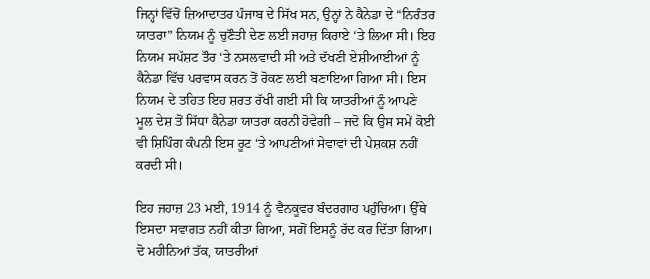ਜਿਨ੍ਹਾਂ ਵਿੱਚੋਂ ਜ਼ਿਆਦਾਤਰ ਪੰਜਾਬ ਦੇ ਸਿੱਖ ਸਨ, ਉਨ੍ਹਾਂ ਨੇ ਕੈਨੇਡਾ ਦੇ “ਨਿਰੰਤਰ ਯਾਤਰਾ” ਨਿਯਮ ਨੂੰ ਚੁਣੌਤੀ ਦੇਣ ਲਈ ਜਹਾਜ਼ ਕਿਰਾਏ ‘ਤੇ ਲਿਆ ਸੀ। ਇਹ ਨਿਯਮ ਸਪੱਸ਼ਟ ਤੌਰ ‘ਤੇ ਨਸਲਵਾਦੀ ਸੀ ਅਤੇ ਦੱਖਣੀ ਏਸ਼ੀਆਈਆਂ ਨੂੰ ਕੈਨੇਡਾ ਵਿੱਚ ਪਰਵਾਸ ਕਰਨ ਤੋਂ ਰੋਕਣ ਲਈ ਬਣਾਇਆ ਗਿਆ ਸੀ। ਇਸ ਨਿਯਮ ਦੇ ਤਹਿਤ ਇਹ ਸ਼ਰਤ ਰੱਖੀ ਗਈ ਸੀ ਕਿ ਯਾਤਰੀਆਂ ਨੂੰ ਆਪਣੇ ਮੂਲ ਦੇਸ਼ ਤੋਂ ਸਿੱਧਾ ਕੈਨੇਡਾ ਯਾਤਰਾ ਕਰਨੀ ਹੋਵੇਗੀ – ਜਦੋ ਕਿ ਉਸ ਸਮੇਂ ਕੋਈ ਵੀ ਸ਼ਿਪਿੰਗ ਕੰਪਨੀ ਇਸ ਰੂਟ ‘ਤੇ ਆਪਣੀਆਂ ਸੇਵਾਵਾਂ ਦੀ ਪੇਸ਼ਕਸ਼ ਨਹੀਂ ਕਰਦੀ ਸੀ।

ਇਹ ਜਹਾਜ਼ 23 ਮਈ, 1914 ਨੂੰ ਵੈਨਕੂਵਰ ਬੰਦਰਗਾਹ ਪਹੁੰਚਿਆ। ਉੱਥੇ ਇਸਦਾ ਸਵਾਗਤ ਨਹੀਂ ਕੀਤਾ ਗਿਆ, ਸਗੋਂ ਇਸਨੂੰ ਰੱਦ ਕਰ ਦਿੱਤਾ ਗਿਆ। ਦੋ ਮਹੀਨਿਆਂ ਤੱਕ, ਯਾਤਰੀਆਂ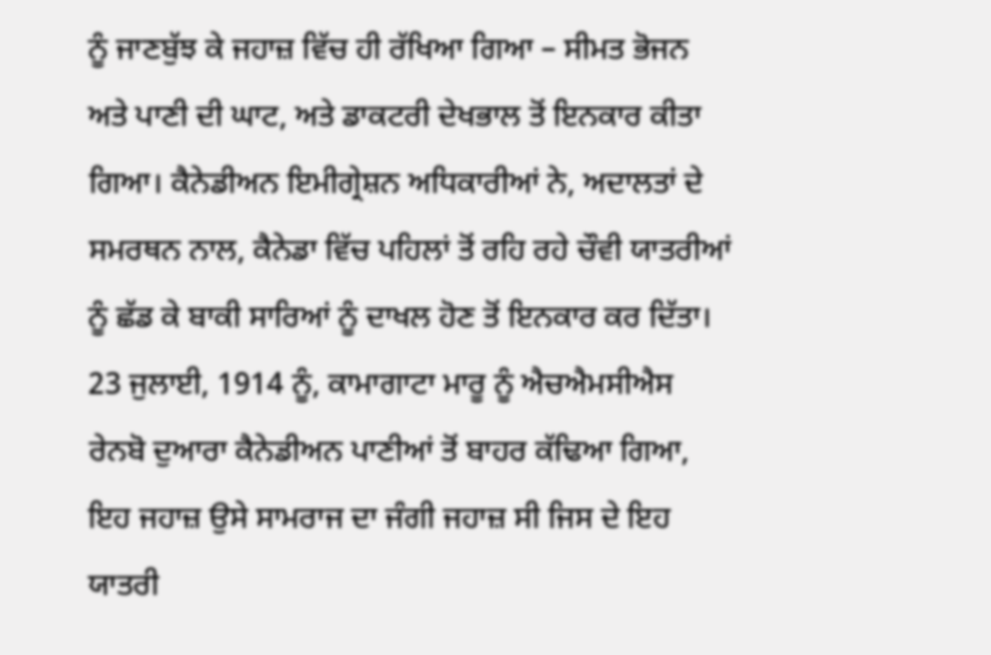ਨੂੰ ਜਾਣਬੁੱਝ ਕੇ ਜਹਾਜ਼ ਵਿੱਚ ਹੀ ਰੱਖਿਆ ਗਿਆ – ਸੀਮਤ ਭੋਜਨ ਅਤੇ ਪਾਣੀ ਦੀ ਘਾਟ, ਅਤੇ ਡਾਕਟਰੀ ਦੇਖਭਾਲ ਤੋਂ ਇਨਕਾਰ ਕੀਤਾ ਗਿਆ। ਕੈਨੇਡੀਅਨ ਇਮੀਗ੍ਰੇਸ਼ਨ ਅਧਿਕਾਰੀਆਂ ਨੇ, ਅਦਾਲਤਾਂ ਦੇ ਸਮਰਥਨ ਨਾਲ, ਕੈਨੇਡਾ ਵਿੱਚ ਪਹਿਲਾਂ ਤੋਂ ਰਹਿ ਰਹੇ ਚੌਵੀ ਯਾਤਰੀਆਂ ਨੂੰ ਛੱਡ ਕੇ ਬਾਕੀ ਸਾਰਿਆਂ ਨੂੰ ਦਾਖਲ ਹੋਣ ਤੋਂ ਇਨਕਾਰ ਕਰ ਦਿੱਤਾ। 23 ਜੁਲਾਈ, 1914 ਨੂੰ, ਕਾਮਾਗਾਟਾ ਮਾਰੂ ਨੂੰ ਐਚਐਮਸੀਐਸ ਰੇਨਬੋ ਦੁਆਰਾ ਕੈਨੇਡੀਅਨ ਪਾਣੀਆਂ ਤੋਂ ਬਾਹਰ ਕੱਢਿਆ ਗਿਆ, ਇਹ ਜਹਾਜ਼ ਉਸੇ ਸਾਮਰਾਜ ਦਾ ਜੰਗੀ ਜਹਾਜ਼ ਸੀ ਜਿਸ ਦੇ ਇਹ ਯਾਤਰੀ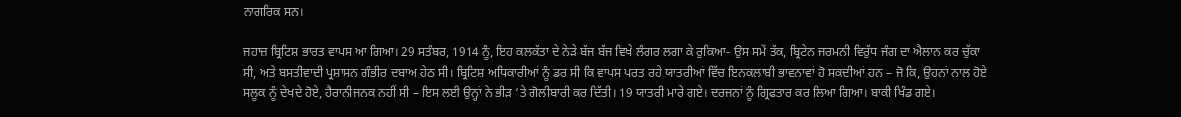ਨਾਗਰਿਕ ਸਨ।

ਜਹਾਜ਼ ਬ੍ਰਿਟਿਸ਼ ਭਾਰਤ ਵਾਪਸ ਆ ਗਿਆ। 29 ਸਤੰਬਰ, 1914 ਨੂੰ, ਇਹ ਕਲਕੱਤਾ ਦੇ ਨੇੜੇ ਬੱਜ ਬੱਜ ਵਿਖੇ ਲੰਗਰ ਲਗਾ ਕੇ ਰੁਕਿਆ- ਉਸ ਸਮੇਂ ਤੱਕ, ਬ੍ਰਿਟੇਨ ਜਰਮਨੀ ਵਿਰੁੱਧ ਜੰਗ ਦਾ ਐਲਾਨ ਕਰ ਚੁੱਕਾ ਸੀ, ਅਤੇ ਬਸਤੀਵਾਦੀ ਪ੍ਰਸ਼ਾਸਨ ਗੰਭੀਰ ਦਬਾਅ ਹੇਠ ਸੀ। ਬ੍ਰਿਟਿਸ਼ ਅਧਿਕਾਰੀਆਂ ਨੂੰ ਡਰ ਸੀ ਕਿ ਵਾਪਸ ਪਰਤ ਰਹੇ ਯਾਤਰੀਆਂ ਵਿੱਚ ਇਨਕਲਾਬੀ ਭਾਵਨਾਵਾਂ ਹੋ ਸਕਦੀਆਂ ਹਨ – ਜੋ ਕਿ, ਉਹਨਾਂ ਨਾਲ ਹੋਏ ਸਲੂਕ ਨੂੰ ਦੇਖਦੇ ਹੋਏ, ਹੈਰਾਨੀਜਨਕ ਨਹੀਂ ਸੀ – ਇਸ ਲਈ ਉਨ੍ਹਾਂ ਨੇ ਭੀੜ ‘ਤੇ ਗੋਲੀਬਾਰੀ ਕਰ ਦਿੱਤੀ। 19 ਯਾਤਰੀ ਮਾਰੇ ਗਏ। ਦਰਜਨਾਂ ਨੂੰ ਗ੍ਰਿਫਤਾਰ ਕਰ ਲਿਆ ਗਿਆ। ਬਾਕੀ ਖਿੰਡ ਗਏ।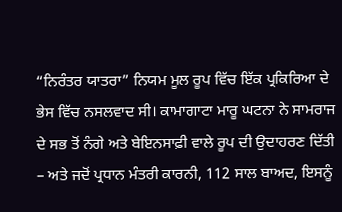“ਨਿਰੰਤਰ ਯਾਤਰਾ” ਨਿਯਮ ਮੂਲ ਰੂਪ ਵਿੱਚ ਇੱਕ ਪ੍ਰਕਿਰਿਆ ਦੇ ਭੇਸ ਵਿੱਚ ਨਸਲਵਾਦ ਸੀ। ਕਾਮਾਗਾਟਾ ਮਾਰੂ ਘਟਨਾ ਨੇ ਸਾਮਰਾਜ ਦੇ ਸਭ ਤੋਂ ਨੰਗੇ ਅਤੇ ਬੇਇਨਸਾਫ਼ੀ ਵਾਲੇ ਰੂਪ ਦੀ ਉਦਾਹਰਣ ਦਿੱਤੀ – ਅਤੇ ਜਦੋਂ ਪ੍ਰਧਾਨ ਮੰਤਰੀ ਕਾਰਨੀ, 112 ਸਾਲ ਬਾਅਦ, ਇਸਨੂੰ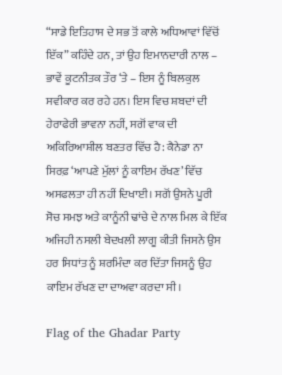“ਸਾਡੇ ਇਤਿਹਾਸ ਦੇ ਸਭ ਤੋਂ ਕਾਲੇ ਅਧਿਆਵਾਂ ਵਿੱਚੋਂ ਇੱਕ” ਕਹਿੰਦੇ ਹਨ, ਤਾਂ ਉਹ ਇਮਾਨਦਾਰੀ ਨਾਲ – ਭਾਵੇਂ ਕੂਟਨੀਤਕ ਤੌਰ ‘ਤੇ – ਇਸ ਨੂੰ ਬਿਲਕੁਲ ਸਵੀਕਾਰ ਕਰ ਰਹੇ ਹਨ। ਇਸ ਵਿਚ ਸ਼ਬਦਾਂ ਦੀ ਹੇਰਾਫੇਰੀ ਭਾਵਨਾ ਨਹੀਂ, ਸਗੋਂ ਵਾਕ ਦੀ ਅਕਿਰਿਆਸ਼ੀਲ ਬਣਤਰ ਵਿੱਚ ਹੈ: ਕੈਨੇਡਾ ਨਾ ਸਿਰਫ਼ ‘ਆਪਣੇ ਮੁੱਲਾਂ ਨੂੰ ਕਾਇਮ ਰੱਖਣ’ ਵਿੱਚ ਅਸਫਲਤਾ ਹੀ ਨਹੀਂ ਦਿਖਾਈ। ਸਗੋਂ ਉਸਨੇ ਪੂਰੀ ਸੋਚ ਸਮਝ ਅਤੇ ਕਾਨੂੰਨੀ ਢਾਂਚੇ ਦੇ ਨਾਲ ਮਿਲ ਕੇ ਇੱਕ ਅਜਿਹੀ ਨਸਲੀ ਬੇਦਖਲੀ ਲਾਗੂ ਕੀਤੀ ਜਿਸਨੇ ਉਸ ਹਰ ਸਿਧਾਂਤ ਨੂੰ ਸ਼ਰਮਿੰਦਾ ਕਰ ਦਿੱਤਾ ਜਿਸਨੂੰ ਉਹ ਕਾਇਮ ਰੱਖਣ ਦਾ ਦਾਅਵਾ ਕਰਦਾ ਸੀ।

Flag of the Ghadar Party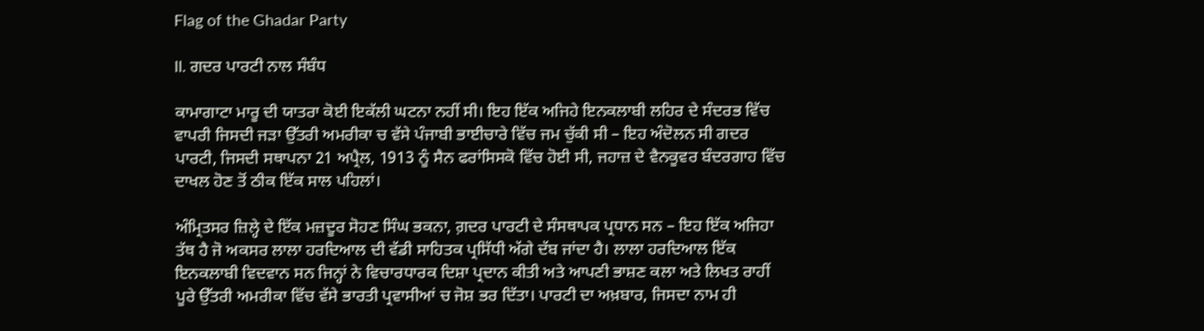Flag of the Ghadar Party

II. ਗਦਰ ਪਾਰਟੀ ਨਾਲ ਸੰਬੰਧ

ਕਾਮਾਗਾਟਾ ਮਾਰੂ ਦੀ ਯਾਤਰਾ ਕੋਈ ਇਕੱਲੀ ਘਟਨਾ ਨਹੀਂ ਸੀ। ਇਹ ਇੱਕ ਅਜਿਹੇ ਇਨਕਲਾਬੀ ਲਹਿਰ ਦੇ ਸੰਦਰਭ ਵਿੱਚ ਵਾਪਰੀ ਜਿਸਦੀ ਜੜਾ ਉੱਤਰੀ ਅਮਰੀਕਾ ਚ ਵੱਸੇ ਪੰਜਾਬੀ ਭਾਈਚਾਰੇ ਵਿੱਚ ਜਮ ਚੁੱਕੀ ਸੀ – ਇਹ ਅੰਦੋਲਨ ਸੀ ਗਦਰ ਪਾਰਟੀ, ਜਿਸਦੀ ਸਥਾਪਨਾ 21 ਅਪ੍ਰੈਲ, 1913 ਨੂੰ ਸੈਨ ਫਰਾਂਸਿਸਕੋ ਵਿੱਚ ਹੋਈ ਸੀ, ਜਹਾਜ਼ ਦੇ ਵੈਨਕੂਵਰ ਬੰਦਰਗਾਹ ਵਿੱਚ ਦਾਖਲ ਹੋਣ ਤੋਂ ਠੀਕ ਇੱਕ ਸਾਲ ਪਹਿਲਾਂ।

ਅੰਮ੍ਰਿਤਸਰ ਜ਼ਿਲ੍ਹੇ ਦੇ ਇੱਕ ਮਜ਼ਦੂਰ ਸੋਹਣ ਸਿੰਘ ਭਕਨਾ, ਗ਼ਦਰ ਪਾਰਟੀ ਦੇ ਸੰਸਥਾਪਕ ਪ੍ਰਧਾਨ ਸਨ – ਇਹ ਇੱਕ ਅਜਿਹਾ ਤੱਥ ਹੈ ਜੋ ਅਕਸਰ ਲਾਲਾ ਹਰਦਿਆਲ ਦੀ ਵੱਡੀ ਸਾਹਿਤਕ ਪ੍ਰਸਿੱਧੀ ਅੱਗੇ ਦੱਬ ਜਾਂਦਾ ਹੈ। ਲਾਲਾ ਹਰਦਿਆਲ ਇੱਕ ਇਨਕਲਾਬੀ ਵਿਦਵਾਨ ਸਨ ਜਿਨ੍ਹਾਂ ਨੇ ਵਿਚਾਰਧਾਰਕ ਦਿਸ਼ਾ ਪ੍ਰਦਾਨ ਕੀਤੀ ਅਤੇ ਆਪਣੀ ਭਾਸ਼ਣ ਕਲਾ ਅਤੇ ਲਿਖਤ ਰਾਹੀਂ ਪੂਰੇ ਉੱਤਰੀ ਅਮਰੀਕਾ ਵਿੱਚ ਵੱਸੇ ਭਾਰਤੀ ਪ੍ਰਵਾਸੀਆਂ ਚ ਜੋਸ਼ ਭਰ ਦਿੱਤਾ। ਪਾਰਟੀ ਦਾ ਅਖ਼ਬਾਰ, ਜਿਸਦਾ ਨਾਮ ਹੀ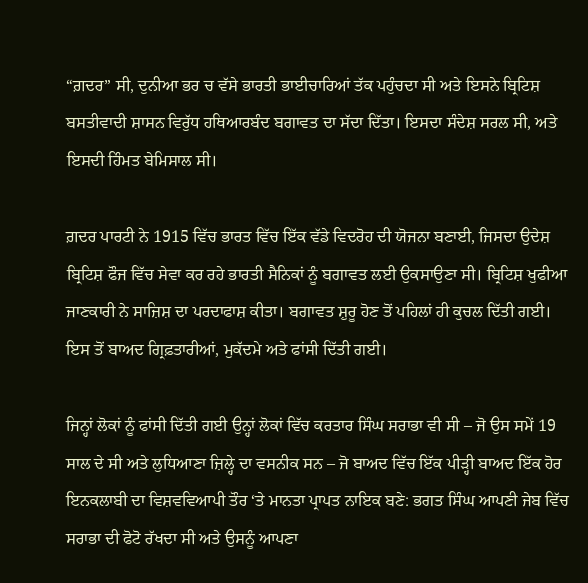“ਗ਼ਦਰ” ਸੀ, ਦੁਨੀਆ ਭਰ ਚ ਵੱਸੇ ਭਾਰਤੀ ਭਾਈਚਾਰਿਆਂ ਤੱਕ ਪਹੁੰਚਦਾ ਸੀ ਅਤੇ ਇਸਨੇ ਬ੍ਰਿਟਿਸ਼ ਬਸਤੀਵਾਦੀ ਸ਼ਾਸਨ ਵਿਰੁੱਧ ਹਥਿਆਰਬੰਦ ਬਗਾਵਤ ਦਾ ਸੱਦਾ ਦਿੱਤਾ। ਇਸਦਾ ਸੰਦੇਸ਼ ਸਰਲ ਸੀ, ਅਤੇ ਇਸਦੀ ਹਿੰਮਤ ਬੇਮਿਸਾਲ ਸੀ।

ਗ਼ਦਰ ਪਾਰਟੀ ਨੇ 1915 ਵਿੱਚ ਭਾਰਤ ਵਿੱਚ ਇੱਕ ਵੱਡੇ ਵਿਦਰੋਹ ਦੀ ਯੋਜਨਾ ਬਣਾਈ, ਜਿਸਦਾ ਉਦੇਸ਼ ਬ੍ਰਿਟਿਸ਼ ਫੌਜ ਵਿੱਚ ਸੇਵਾ ਕਰ ਰਹੇ ਭਾਰਤੀ ਸੈਨਿਕਾਂ ਨੂੰ ਬਗਾਵਤ ਲਈ ਉਕਸਾਉਣਾ ਸੀ। ਬ੍ਰਿਟਿਸ਼ ਖੁਫੀਆ ਜਾਣਕਾਰੀ ਨੇ ਸਾਜ਼ਿਸ਼ ਦਾ ਪਰਦਾਫਾਸ਼ ਕੀਤਾ। ਬਗਾਵਤ ਸ਼ੁਰੂ ਹੋਣ ਤੋਂ ਪਹਿਲਾਂ ਹੀ ਕੁਚਲ ਦਿੱਤੀ ਗਈ। ਇਸ ਤੋਂ ਬਾਅਦ ਗ੍ਰਿਫ਼ਤਾਰੀਆਂ, ਮੁਕੱਦਮੇ ਅਤੇ ਫਾਂਸੀ ਦਿੱਤੀ ਗਈ।

ਜਿਨ੍ਹਾਂ ਲੋਕਾਂ ਨੂੰ ਫਾਂਸੀ ਦਿੱਤੀ ਗਈ ਉਨ੍ਹਾਂ ਲੋਕਾਂ ਵਿੱਚ ਕਰਤਾਰ ਸਿੰਘ ਸਰਾਭਾ ਵੀ ਸੀ – ਜੋ ਉਸ ਸਮੇਂ 19 ਸਾਲ ਦੇ ਸੀ ਅਤੇ ਲੁਧਿਆਣਾ ਜ਼ਿਲ੍ਹੇ ਦਾ ਵਸਨੀਕ ਸਨ – ਜੋ ਬਾਅਦ ਵਿੱਚ ਇੱਕ ਪੀੜ੍ਹੀ ਬਾਅਦ ਇੱਕ ਹੋਰ ਇਨਕਲਾਬੀ ਦਾ ਵਿਸ਼ਵਵਿਆਪੀ ਤੌਰ ‘ਤੇ ਮਾਨਤਾ ਪ੍ਰਾਪਤ ਨਾਇਕ ਬਣੇ: ਭਗਤ ਸਿੰਘ ਆਪਣੀ ਜੇਬ ਵਿੱਚ ਸਰਾਭਾ ਦੀ ਫੋਟੋ ਰੱਖਦਾ ਸੀ ਅਤੇ ਉਸਨੂੰ ਆਪਣਾ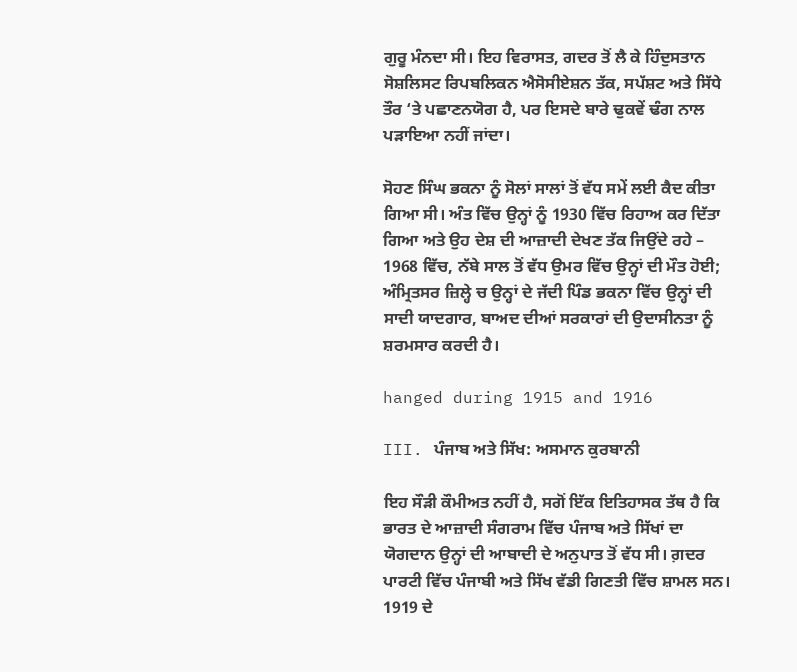ਗੁਰੂ ਮੰਨਦਾ ਸੀ। ਇਹ ਵਿਰਾਸਤ, ਗਦਰ ਤੋਂ ਲੈ ਕੇ ਹਿੰਦੁਸਤਾਨ ਸੋਸ਼ਲਿਸਟ ਰਿਪਬਲਿਕਨ ਐਸੋਸੀਏਸ਼ਨ ਤੱਕ, ਸਪੱਸ਼ਟ ਅਤੇ ਸਿੱਧੇ ਤੌਰ ‘ਤੇ ਪਛਾਣਨਯੋਗ ਹੈ, ਪਰ ਇਸਦੇ ਬਾਰੇ ਢੁਕਵੇਂ ਢੰਗ ਨਾਲ ਪੜਾਇਆ ਨਹੀਂ ਜਾਂਦਾ।

ਸੋਹਣ ਸਿੰਘ ਭਕਨਾ ਨੂੰ ਸੋਲਾਂ ਸਾਲਾਂ ਤੋਂ ਵੱਧ ਸਮੇਂ ਲਈ ਕੈਦ ਕੀਤਾ ਗਿਆ ਸੀ। ਅੰਤ ਵਿੱਚ ਉਨ੍ਹਾਂ ਨੂੰ 1930 ਵਿੱਚ ਰਿਹਾਅ ਕਰ ਦਿੱਤਾ ਗਿਆ ਅਤੇ ਉਹ ਦੇਸ਼ ਦੀ ਆਜ਼ਾਦੀ ਦੇਖਣ ਤੱਕ ਜਿਉਂਦੇ ਰਹੇ – 1968 ਵਿੱਚ, ਨੱਬੇ ਸਾਲ ਤੋਂ ਵੱਧ ਉਮਰ ਵਿੱਚ ਉਨ੍ਹਾਂ ਦੀ ਮੌਤ ਹੋਈ; ਅੰਮ੍ਰਿਤਸਰ ਜ਼ਿਲ੍ਹੇ ਚ ਉਨ੍ਹਾਂ ਦੇ ਜੱਦੀ ਪਿੰਡ ਭਕਨਾ ਵਿੱਚ ਉਨ੍ਹਾਂ ਦੀ ਸਾਦੀ ਯਾਦਗਾਰ, ਬਾਅਦ ਦੀਆਂ ਸਰਕਾਰਾਂ ਦੀ ਉਦਾਸੀਨਤਾ ਨੂੰ ਸ਼ਰਮਸਾਰ ਕਰਦੀ ਹੈ।

hanged during 1915 and 1916

III. ਪੰਜਾਬ ਅਤੇ ਸਿੱਖ: ਅਸਮਾਨ ਕੁਰਬਾਨੀ

ਇਹ ਸੌੜੀ ਕੌਮੀਅਤ ਨਹੀਂ ਹੈ, ਸਗੋਂ ਇੱਕ ਇਤਿਹਾਸਕ ਤੱਥ ਹੈ ਕਿ ਭਾਰਤ ਦੇ ਆਜ਼ਾਦੀ ਸੰਗਰਾਮ ਵਿੱਚ ਪੰਜਾਬ ਅਤੇ ਸਿੱਖਾਂ ਦਾ ਯੋਗਦਾਨ ਉਨ੍ਹਾਂ ਦੀ ਆਬਾਦੀ ਦੇ ਅਨੁਪਾਤ ਤੋਂ ਵੱਧ ਸੀ। ਗ਼ਦਰ ਪਾਰਟੀ ਵਿੱਚ ਪੰਜਾਬੀ ਅਤੇ ਸਿੱਖ ਵੱਡੀ ਗਿਣਤੀ ਵਿੱਚ ਸ਼ਾਮਲ ਸਨ। 1919 ਦੇ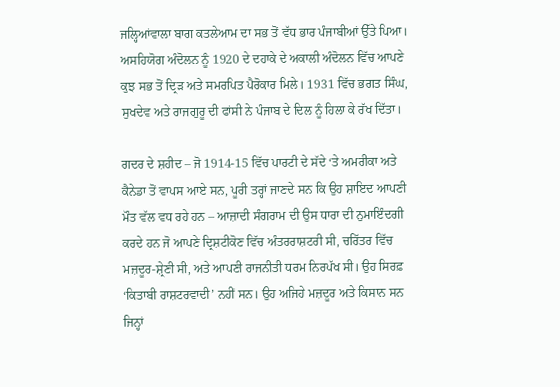ਜਲ੍ਹਿਆਂਵਾਲਾ ਬਾਗ ਕਤਲੇਆਮ ਦਾ ਸਭ ਤੋਂ ਵੱਧ ਭਾਰ ਪੰਜਾਬੀਆਂ ਉੱਤੇ ਪਿਆ। ਅਸਹਿਯੋਗ ਅੰਦੋਲਨ ਨੂੰ 1920 ਦੇ ਦਹਾਕੇ ਦੇ ਅਕਾਲੀ ਅੰਦੋਲਨ ਵਿੱਚ ਆਪਣੇ ਕੁਝ ਸਭ ਤੋਂ ਦ੍ਰਿੜ ਅਤੇ ਸਮਰਪਿਤ ਪੈਰੋਕਾਰ ਮਿਲੇ। 1931 ਵਿੱਚ ਭਗਤ ਸਿੰਘ, ਸੁਖਦੇਵ ਅਤੇ ਰਾਜਗੁਰੂ ਦੀ ਫਾਂਸੀ ਨੇ ਪੰਜਾਬ ਦੇ ਦਿਲ ਨੂੰ ਹਿਲਾ ਕੇ ਰੱਖ ਦਿੱਤਾ।

ਗਦਰ ਦੇ ਸ਼ਹੀਦ – ਜੋ 1914-15 ਵਿੱਚ ਪਾਰਟੀ ਦੇ ਸੱਦੇ ‘ਤੇ ਅਮਰੀਕਾ ਅਤੇ ਕੈਨੇਡਾ ਤੋਂ ਵਾਪਸ ਆਏ ਸਨ, ਪੂਰੀ ਤਰ੍ਹਾਂ ਜਾਣਦੇ ਸਨ ਕਿ ਉਹ ਸ਼ਾਇਦ ਆਪਣੀ ਮੌਤ ਵੱਲ ਵਧ ਰਹੇ ਹਨ – ਆਜ਼ਾਦੀ ਸੰਗਰਾਮ ਦੀ ਉਸ ਧਾਰਾ ਦੀ ਨੁਮਾਇੰਦਗੀ ਕਰਦੇ ਹਨ ਜੋ ਆਪਣੇ ਦ੍ਰਿਸ਼ਟੀਕੋਣ ਵਿੱਚ ਅੰਤਰਰਾਸ਼ਟਰੀ ਸੀ, ਚਰਿੱਤਰ ਵਿੱਚ ਮਜ਼ਦੂਰ-ਸ਼੍ਰੇਣੀ ਸੀ, ਅਤੇ ਆਪਣੀ ਰਾਜਨੀਤੀ ਧਰਮ ਨਿਰਪੱਖ ਸੀ। ਉਹ ਸਿਰਫ਼ ‘ਕਿਤਾਬੀ ਰਾਸ਼ਟਰਵਾਦੀ’ ਨਹੀਂ ਸਨ। ਉਹ ਅਜਿਹੇ ਮਜ਼ਦੂਰ ਅਤੇ ਕਿਸਾਨ ਸਨ ਜਿਨ੍ਹਾਂ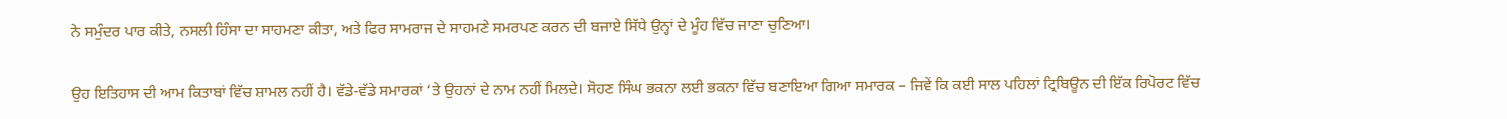ਨੇ ਸਮੁੰਦਰ ਪਾਰ ਕੀਤੇ, ਨਸਲੀ ਹਿੰਸਾ ਦਾ ਸਾਹਮਣਾ ਕੀਤਾ, ਅਤੇ ਫਿਰ ਸਾਮਰਾਜ ਦੇ ਸਾਹਮਣੇ ਸਮਰਪਣ ਕਰਨ ਦੀ ਬਜਾਏ ਸਿੱਧੇ ਉਨ੍ਹਾਂ ਦੇ ਮੂੰਹ ਵਿੱਚ ਜਾਣਾ ਚੁਣਿਆ।

ਉਹ ਇਤਿਹਾਸ ਦੀ ਆਮ ਕਿਤਾਬਾਂ ਵਿੱਚ ਸ਼ਾਮਲ ਨਹੀਂ ਹੈ। ਵੱਡੇ-ਵੱਡੇ ਸਮਾਰਕਾਂ ‘ਤੇ ਉਹਨਾਂ ਦੇ ਨਾਮ ਨਹੀਂ ਮਿਲਦੇ। ਸੋਹਣ ਸਿੰਘ ਭਕਨਾ ਲਈ ਭਕਨਾ ਵਿੱਚ ਬਣਾਇਆ ਗਿਆ ਸਮਾਰਕ – ਜਿਵੇਂ ਕਿ ਕਈ ਸਾਲ ਪਹਿਲਾਂ ਟ੍ਰਿਬਿਊਨ ਦੀ ਇੱਕ ਰਿਪੋਰਟ ਵਿੱਚ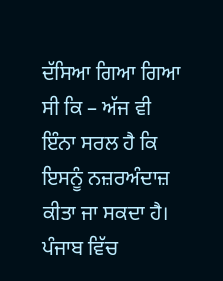ਦੱਸਿਆ ਗਿਆ ਗਿਆ ਸੀ ਕਿ – ਅੱਜ ਵੀ ਇੰਨਾ ਸਰਲ ਹੈ ਕਿ ਇਸਨੂੰ ਨਜ਼ਰਅੰਦਾਜ਼ ਕੀਤਾ ਜਾ ਸਕਦਾ ਹੈ। ਪੰਜਾਬ ਵਿੱਚ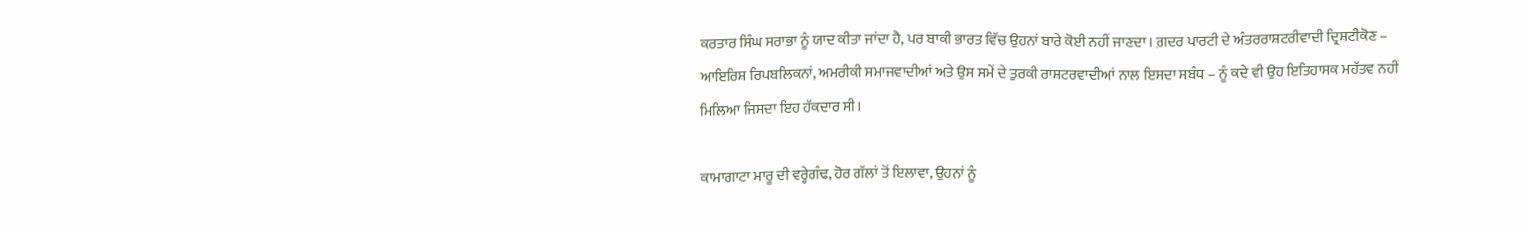ਕਰਤਾਰ ਸਿੰਘ ਸਰਾਭਾ ਨੂੰ ਯਾਦ ਕੀਤਾ ਜਾਂਦਾ ਹੈ, ਪਰ ਬਾਕੀ ਭਾਰਤ ਵਿੱਚ ਉਹਨਾਂ ਬਾਰੇ ਕੋਈ ਨਹੀਂ ਜਾਣਦਾ। ਗ਼ਦਰ ਪਾਰਟੀ ਦੇ ਅੰਤਰਰਾਸ਼ਟਰੀਵਾਦੀ ਦ੍ਰਿਸ਼ਟੀਕੋਣ – ਆਇਰਿਸ਼ ਰਿਪਬਲਿਕਨਾਂ, ਅਮਰੀਕੀ ਸਮਾਜਵਾਦੀਆਂ ਅਤੇ ਉਸ ਸਮੇਂ ਦੇ ਤੁਰਕੀ ਰਾਸ਼ਟਰਵਾਦੀਆਂ ਨਾਲ ਇਸਦਾ ਸਬੰਧ – ਨੂੰ ਕਦੇ ਵੀ ਉਹ ਇਤਿਹਾਸਕ ਮਹੱਤਵ ਨਹੀਂ ਮਿਲਿਆ ਜਿਸਦਾ ਇਹ ਹੱਕਦਾਰ ਸੀ।

ਕਾਮਾਗਾਟਾ ਮਾਰੂ ਦੀ ਵਰ੍ਹੇਗੰਢ, ਹੋਰ ਗੱਲਾਂ ਤੋਂ ਇਲਾਵਾ, ਉਹਨਾਂ ਨੂੰ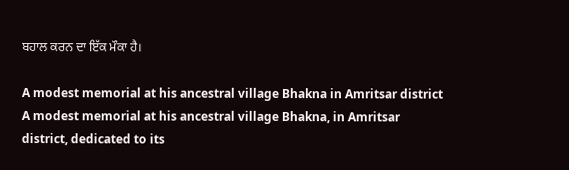ਬਹਾਲ ਕਰਨ ਦਾ ਇੱਕ ਮੌਕਾ ਹੈ।

A modest memorial at his ancestral village Bhakna in Amritsar district
A modest memorial at his ancestral village Bhakna, in Amritsar district, dedicated to its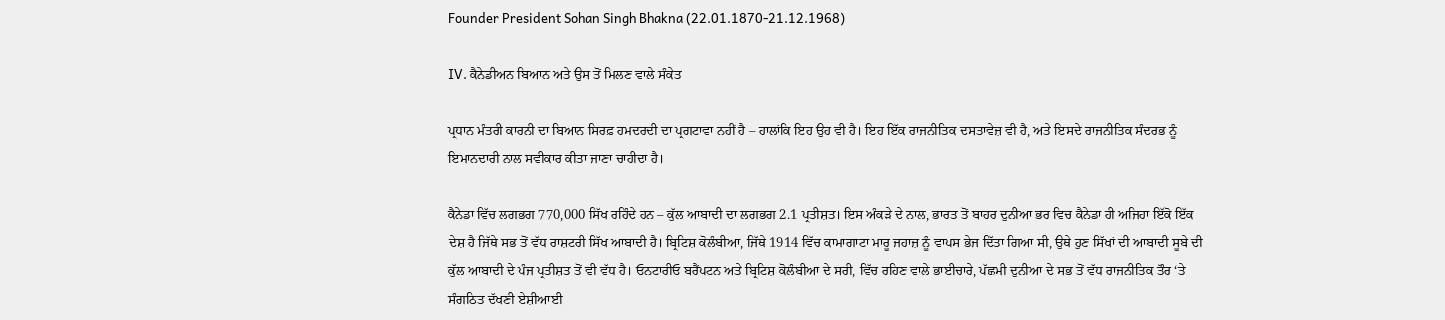Founder President Sohan Singh Bhakna (22.01.1870-21.12.1968)

IV. ਕੈਨੇਡੀਅਨ ਬਿਆਨ ਅਤੇ ਉਸ ਤੋਂ ਮਿਲਣ ਵਾਲੇ ਸੰਕੇਤ

ਪ੍ਰਧਾਨ ਮੰਤਰੀ ਕਾਰਨੀ ਦਾ ਬਿਆਨ ਸਿਰਫ਼ ਹਮਦਰਦੀ ਦਾ ਪ੍ਰਗਟਾਵਾ ਨਹੀਂ ਹੈ – ਹਾਲਾਂਕਿ ਇਹ ਉਹ ਵੀ ਹੈ। ਇਹ ਇੱਕ ਰਾਜਨੀਤਿਕ ਦਸਤਾਵੇਜ਼ ਵੀ ਹੈ, ਅਤੇ ਇਸਦੇ ਰਾਜਨੀਤਿਕ ਸੰਦਰਭ ਨੂੰ ਇਮਾਨਦਾਰੀ ਨਾਲ ਸਵੀਕਾਰ ਕੀਤਾ ਜਾਣਾ ਚਾਹੀਦਾ ਹੈ।

ਕੈਨੇਡਾ ਵਿੱਚ ਲਗਭਗ 770,000 ਸਿੱਖ ਰਹਿੰਦੇ ਹਨ – ਕੁੱਲ ਆਬਾਦੀ ਦਾ ਲਗਭਗ 2.1 ਪ੍ਰਤੀਸ਼ਤ। ਇਸ ਅੰਕੜੇ ਦੇ ਨਾਲ, ਭਾਰਤ ਤੋਂ ਬਾਹਰ ਦੁਨੀਆ ਭਰ ਵਿਚ ਕੈਨੇਡਾ ਹੀ ਅਜਿਹਾ ਇੱਕੋ ਇੱਕ ਦੇਸ਼ ਹੈ ਜਿੱਥੇ ਸਭ ਤੋਂ ਵੱਧ ਰਾਸ਼ਟਰੀ ਸਿੱਖ ਆਬਾਦੀ ਹੈ। ਬ੍ਰਿਟਿਸ਼ ਕੋਲੰਬੀਆ, ਜਿੱਥੇ 1914 ਵਿੱਚ ਕਾਮਾਗਾਟਾ ਮਾਰੂ ਜਹਾਜ਼ ਨੂੰ ਵਾਪਸ ਭੇਜ ਦਿੱਤਾ ਗਿਆ ਸੀ, ਉਥੇ ਹੁਣ ਸਿੱਖਾਂ ਦੀ ਆਬਾਦੀ ਸੂਬੇ ਦੀ ਕੁੱਲ ਆਬਾਦੀ ਦੇ ਪੰਜ ਪ੍ਰਤੀਸ਼ਤ ਤੋਂ ਵੀ ਵੱਧ ਹੈ। ਓਨਟਾਰੀਓ ਬਰੈਂਪਟਨ ਅਤੇ ਬ੍ਰਿਟਿਸ਼ ਕੋਲੰਬੀਆ ਦੇ ਸਰੀ, ਵਿੱਚ ਰਹਿਣ ਵਾਲੇ ਭਾਈਚਾਰੇ, ਪੱਛਮੀ ਦੁਨੀਆ ਦੇ ਸਭ ਤੋਂ ਵੱਧ ਰਾਜਨੀਤਿਕ ਤੌਰ ‘ਤੇ ਸੰਗਠਿਤ ਦੱਖਣੀ ਏਸ਼ੀਆਈ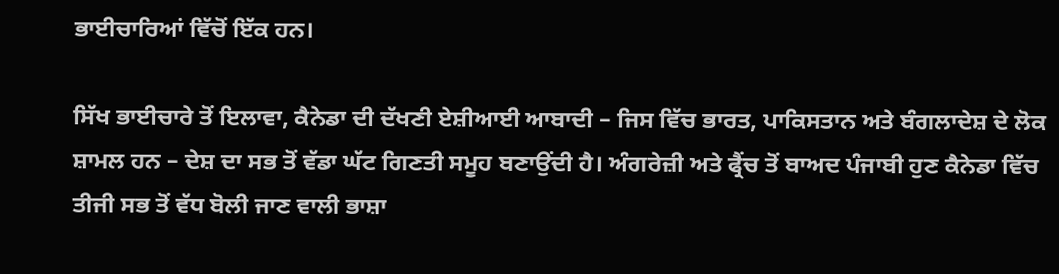ਭਾਈਚਾਰਿਆਂ ਵਿੱਚੋਂ ਇੱਕ ਹਨ।

ਸਿੱਖ ਭਾਈਚਾਰੇ ਤੋਂ ਇਲਾਵਾ, ਕੈਨੇਡਾ ਦੀ ਦੱਖਣੀ ਏਸ਼ੀਆਈ ਆਬਾਦੀ – ਜਿਸ ਵਿੱਚ ਭਾਰਤ, ਪਾਕਿਸਤਾਨ ਅਤੇ ਬੰਗਲਾਦੇਸ਼ ਦੇ ਲੋਕ ਸ਼ਾਮਲ ਹਨ – ਦੇਸ਼ ਦਾ ਸਭ ਤੋਂ ਵੱਡਾ ਘੱਟ ਗਿਣਤੀ ਸਮੂਹ ਬਣਾਉਂਦੀ ਹੈ। ਅੰਗਰੇਜ਼ੀ ਅਤੇ ਫ੍ਰੈਂਚ ਤੋਂ ਬਾਅਦ ਪੰਜਾਬੀ ਹੁਣ ਕੈਨੇਡਾ ਵਿੱਚ ਤੀਜੀ ਸਭ ਤੋਂ ਵੱਧ ਬੋਲੀ ਜਾਣ ਵਾਲੀ ਭਾਸ਼ਾ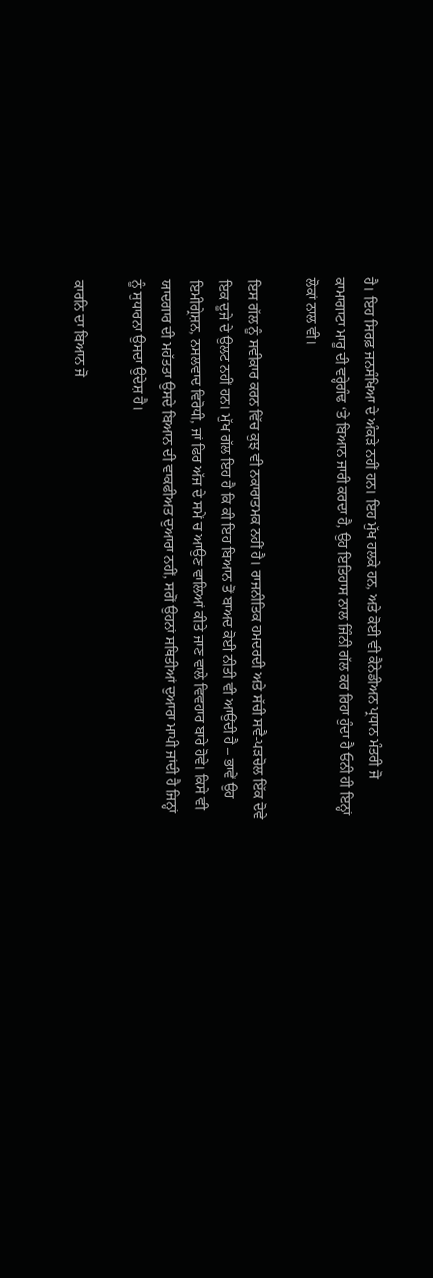ਹੈ। ਇਹ ਸਿਰਫ਼ ਜਨਸੰਖਿਆ ਦੇ ਅੰਕੜੇ ਨਹੀਂ ਹਨ। ਇਹ ਮੁੱਖ ਹਲਕੇ ਹਨ, ਅਤੇ ਕੋਈ ਵੀ ਕੈਨੇਡੀਅਨ ਪ੍ਰਧਾਨ ਮੰਤਰੀ ਜੋ ਕਾਮਾਗਾਟਾ ਮਾਰੂ ਦੀ ਵਰ੍ਹੇਗੰਢ ‘ਤੇ ਬਿਆਨ ਜਾਰੀ ਕਰਦਾ ਹੈ, ਉਹ ਇਤਿਹਾਸ ਨਾਲ ਜਿੰਨੀ ਗੱਲ ਕਰ ਰਿਹਾ ਹੁੰਦਾ ਹੈ ਓਨੀ ਹੀ ਇਨ੍ਹਾਂ ਲੋਕਾਂ ਨਾਲ ਵੀ।

ਇਸ ਗੱਲ ਨੂੰ ਸਵੀਕਾਰ ਕਰਨ ਵਿੱਚ ਕੁਝ ਵੀ ਨਕਾਰਾਤਮਕ ਨਹੀਂ ਹੈ। ਰਾਜਨੀਤਿਕ ਹਮਦਰਦੀ ਅਤੇ ਸੱਚੀ ਸਵੈ-ਪੜਚੋਲ ਇੱਕ ਦੋਵੇ ਇਕ ਦੂਜੇ ਦੇ ਉਲਟ ਨਹੀਂ ਹਨ। ਮੁੱਖ ਗੱਲ ਇਹ ਹੈ ਕਿ ਕੀ ਇਹ ਬਿਆਨ ਤੋਂ ਬਾਅਦ ਕੋਈ ਨੀਤੀ ਵੀ ਆਉਂਦੀ ਹੈ – ਭਾਵੇਂ ਉਹ ਇਮੀਗ੍ਰੇਸ਼ਨ, ਨਸਲਵਾਦ ਵਿਰੋਧੀ, ਜਾਂ ਫਿਰ ਅੱਜ ਦੇ ਸਮੇਂ ਚ ਆਉਣ ਵਾਲਿਆਂ ਕੀਤੇ ਜਾਣ ਵਾਲੇ ਵਿਵਹਾਰ ਬਾਰੇ ਹੋਵੇ। ਕਿਸੇ ਵੀ ਯਾਦਗਾਰ ਦੀ ਮਹੱਤਤਾ ਉਸਦੇ ਬਿਆਨ ਦੀ ਵਾਕਫੀਅਤ ਦੁਆਰਾ ਨਹੀਂ, ਸਗੋਂ ਉਹਨਾਂ ਸਥਿਤੀਆਂ ਦੁਆਰਾ ਮਾਪੀ ਜਾਂਦੀ ਹੈ ਜਿਨ੍ਹਾਂ ਨੂੰ ਸੁਧਾਰਨਾ ਉਸਦਾ ਉਦੇਸ਼ ਹੈ।

ਕਾਰਨਿ ਦਾ ਬਿਆਨ ਜੋ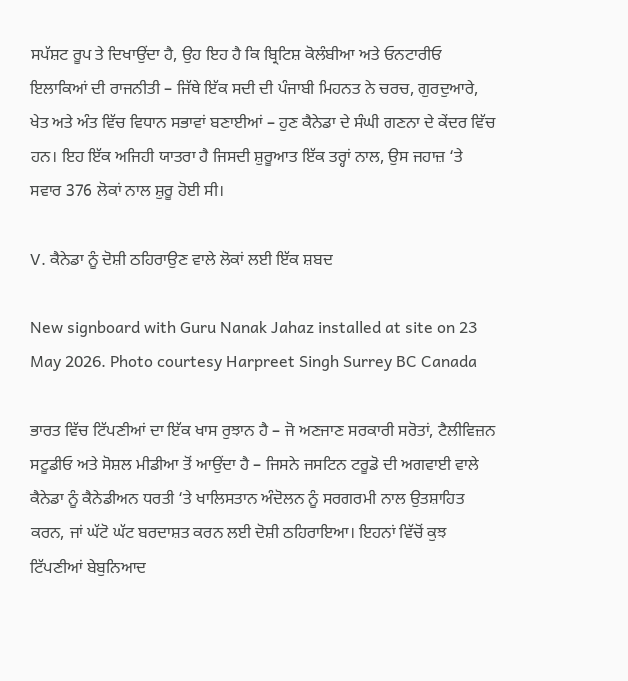ਸਪੱਸ਼ਟ ਰੂਪ ਤੇ ਦਿਖਾਉਂਦਾ ਹੈ, ਉਹ ਇਹ ਹੈ ਕਿ ਬ੍ਰਿਟਿਸ਼ ਕੋਲੰਬੀਆ ਅਤੇ ਓਨਟਾਰੀਓ ਇਲਾਕਿਆਂ ਦੀ ਰਾਜਨੀਤੀ – ਜਿੱਥੇ ਇੱਕ ਸਦੀ ਦੀ ਪੰਜਾਬੀ ਮਿਹਨਤ ਨੇ ਚਰਚ, ਗੁਰਦੁਆਰੇ, ਖੇਤ ਅਤੇ ਅੰਤ ਵਿੱਚ ਵਿਧਾਨ ਸਭਾਵਾਂ ਬਣਾਈਆਂ – ਹੁਣ ਕੈਨੇਡਾ ਦੇ ਸੰਘੀ ਗਣਨਾ ਦੇ ਕੇਂਦਰ ਵਿੱਚ ਹਨ। ਇਹ ਇੱਕ ਅਜਿਹੀ ਯਾਤਰਾ ਹੈ ਜਿਸਦੀ ਸ਼ੁਰੂਆਤ ਇੱਕ ਤਰ੍ਹਾਂ ਨਾਲ, ਉਸ ਜਹਾਜ਼ ‘ਤੇ ਸਵਾਰ 376 ਲੋਕਾਂ ਨਾਲ ਸ਼ੁਰੂ ਹੋਈ ਸੀ।

V. ਕੈਨੇਡਾ ਨੂੰ ਦੋਸ਼ੀ ਠਹਿਰਾਉਣ ਵਾਲੇ ਲੋਕਾਂ ਲਈ ਇੱਕ ਸ਼ਬਦ

New signboard with Guru Nanak Jahaz installed at site on 23 May 2026. Photo courtesy Harpreet Singh Surrey BC Canada

ਭਾਰਤ ਵਿੱਚ ਟਿੱਪਣੀਆਂ ਦਾ ਇੱਕ ਖਾਸ ਰੁਝਾਨ ਹੈ – ਜੋ ਅਣਜਾਣ ਸਰਕਾਰੀ ਸਰੋਤਾਂ, ਟੈਲੀਵਿਜ਼ਨ ਸਟੂਡੀਓ ਅਤੇ ਸੋਸ਼ਲ ਮੀਡੀਆ ਤੋਂ ਆਉਂਦਾ ਹੈ – ਜਿਸਨੇ ਜਸਟਿਨ ਟਰੂਡੋ ਦੀ ਅਗਵਾਈ ਵਾਲੇ ਕੈਨੇਡਾ ਨੂੰ ਕੈਨੇਡੀਅਨ ਧਰਤੀ ‘ਤੇ ਖਾਲਿਸਤਾਨ ਅੰਦੋਲਨ ਨੂੰ ਸਰਗਰਮੀ ਨਾਲ ਉਤਸ਼ਾਹਿਤ ਕਰਨ, ਜਾਂ ਘੱਟੋ ਘੱਟ ਬਰਦਾਸ਼ਤ ਕਰਨ ਲਈ ਦੋਸ਼ੀ ਠਹਿਰਾਇਆ। ਇਹਨਾਂ ਵਿੱਚੋਂ ਕੁਝ ਟਿੱਪਣੀਆਂ ਬੇਬੁਨਿਆਦ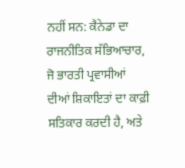ਨਹੀਂ ਸਨ: ਕੈਨੇਡਾ ਦਾ ਰਾਜਨੀਤਿਕ ਸੱਭਿਆਚਾਰ, ਜੋ ਭਾਰਤੀ ਪ੍ਰਵਾਸੀਆਂ ਦੀਆਂ ਸ਼ਿਕਾਇਤਾਂ ਦਾ ਕਾਫ਼ੀ ਸਤਿਕਾਰ ਕਰਦੀ ਹੈ, ਅਤੇ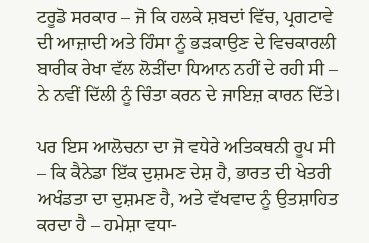ਟਰੂਡੋ ਸਰਕਾਰ – ਜੋ ਕਿ ਹਲਕੇ ਸ਼ਬਦਾਂ ਵਿੱਚ, ਪ੍ਰਗਟਾਵੇ ਦੀ ਆਜ਼ਾਦੀ ਅਤੇ ਹਿੰਸਾ ਨੂੰ ਭੜਕਾਉਣ ਦੇ ਵਿਚਕਾਰਲੀ ਬਾਰੀਕ ਰੇਖਾ ਵੱਲ ਲੋੜੀਂਦਾ ਧਿਆਨ ਨਹੀਂ ਦੇ ਰਹੀ ਸੀ – ਨੇ ਨਵੀਂ ਦਿੱਲੀ ਨੂੰ ਚਿੰਤਾ ਕਰਨ ਦੇ ਜਾਇਜ਼ ਕਾਰਨ ਦਿੱਤੇ।

ਪਰ ਇਸ ਆਲੋਚਨਾ ਦਾ ਜੋ ਵਧੇਰੇ ਅਤਿਕਥਨੀ ਰੂਪ ਸੀ – ਕਿ ਕੈਨੇਡਾ ਇੱਕ ਦੁਸ਼ਮਣ ਦੇਸ਼ ਹੈ, ਭਾਰਤ ਦੀ ਖੇਤਰੀ ਅਖੰਡਤਾ ਦਾ ਦੁਸ਼ਮਣ ਹੈ, ਅਤੇ ਵੱਖਵਾਦ ਨੂੰ ਉਤਸ਼ਾਹਿਤ ਕਰਦਾ ਹੈ – ਹਮੇਸ਼ਾ ਵਧਾ-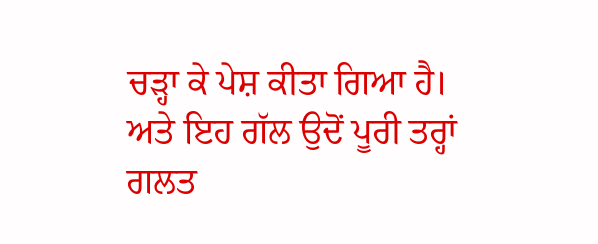ਚੜ੍ਹਾ ਕੇ ਪੇਸ਼ ਕੀਤਾ ਗਿਆ ਹੈ। ਅਤੇ ਇਹ ਗੱਲ ਉਦੋਂ ਪੂਰੀ ਤਰ੍ਹਾਂ ਗਲਤ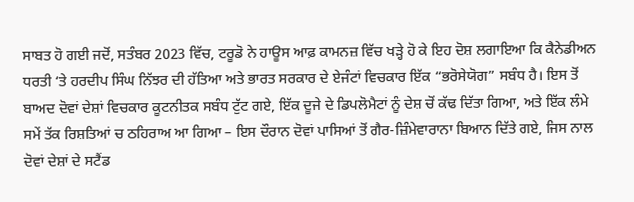ਸਾਬਤ ਹੋ ਗਈ ਜਦੋਂ, ਸਤੰਬਰ 2023 ਵਿੱਚ, ਟਰੂਡੋ ਨੇ ਹਾਊਸ ਆਫ਼ ਕਾਮਨਜ਼ ਵਿੱਚ ਖੜ੍ਹੇ ਹੋ ਕੇ ਇਹ ਦੋਸ਼ ਲਗਾਇਆ ਕਿ ਕੈਨੇਡੀਅਨ ਧਰਤੀ ‘ਤੇ ਹਰਦੀਪ ਸਿੰਘ ਨਿੱਝਰ ਦੀ ਹੱਤਿਆ ਅਤੇ ਭਾਰਤ ਸਰਕਾਰ ਦੇ ਏਜੰਟਾਂ ਵਿਚਕਾਰ ਇੱਕ “ਭਰੋਸੇਯੋਗ” ਸਬੰਧ ਹੈ। ਇਸ ਤੋਂ ਬਾਅਦ ਦੋਵਾਂ ਦੇਸ਼ਾਂ ਵਿਚਕਾਰ ਕੂਟਨੀਤਕ ਸਬੰਧ ਟੁੱਟ ਗਏ, ਇੱਕ ਦੂਜੇ ਦੇ ਡਿਪਲੋਮੈਟਾਂ ਨੂੰ ਦੇਸ਼ ਚੋਂ ਕੱਢ ਦਿੱਤਾ ਗਿਆ, ਅਤੇ ਇੱਕ ਲੰਮੇ ਸਮੇਂ ਤੱਕ ਰਿਸ਼ਤਿਆਂ ਚ ਠਹਿਰਾਅ ਆ ਗਿਆ – ਇਸ ਦੌਰਾਨ ਦੋਵਾਂ ਪਾਸਿਆਂ ਤੋਂ ਗੈਰ-ਜ਼ਿੰਮੇਵਾਰਾਨਾ ਬਿਆਨ ਦਿੱਤੇ ਗਏ, ਜਿਸ ਨਾਲ ਦੋਵਾਂ ਦੇਸ਼ਾਂ ਦੇ ਸਟੈਂਡ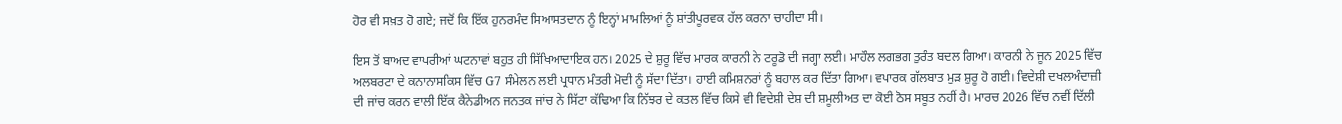ਹੋਰ ਵੀ ਸਖ਼ਤ ਹੋ ਗਏ; ਜਦੋਂ ਕਿ ਇੱਕ ਹੁਨਰਮੰਦ ਸਿਆਸਤਦਾਨ ਨੂੰ ਇਨ੍ਹਾਂ ਮਾਮਲਿਆਂ ਨੂੰ ਸ਼ਾਂਤੀਪੂਰਵਕ ਹੱਲ ਕਰਨਾ ਚਾਹੀਦਾ ਸੀ।

ਇਸ ਤੋਂ ਬਾਅਦ ਵਾਪਰੀਆਂ ਘਟਨਾਵਾਂ ਬਹੁਤ ਹੀ ਸਿੱਖਿਆਦਾਇਕ ਹਨ। 2025 ਦੇ ਸ਼ੁਰੂ ਵਿੱਚ ਮਾਰਕ ਕਾਰਨੀ ਨੇ ਟਰੂਡੋ ਦੀ ਜਗ੍ਹਾ ਲਈ। ਮਾਹੌਲ ਲਗਭਗ ਤੁਰੰਤ ਬਦਲ ਗਿਆ। ਕਾਰਨੀ ਨੇ ਜੂਨ 2025 ਵਿੱਚ ਅਲਬਰਟਾ ਦੇ ਕਨਾਨਾਸਕਿਸ ਵਿੱਚ G7 ਸੰਮੇਲਨ ਲਈ ਪ੍ਰਧਾਨ ਮੰਤਰੀ ਮੋਦੀ ਨੂੰ ਸੱਦਾ ਦਿੱਤਾ। ਹਾਈ ਕਮਿਸ਼ਨਰਾਂ ਨੂੰ ਬਹਾਲ ਕਰ ਦਿੱਤਾ ਗਿਆ। ਵਪਾਰਕ ਗੱਲਬਾਤ ਮੁੜ ਸ਼ੁਰੂ ਹੋ ਗਈ। ਵਿਦੇਸ਼ੀ ਦਖਲਅੰਦਾਜ਼ੀ ਦੀ ਜਾਂਚ ਕਰਨ ਵਾਲੀ ਇੱਕ ਕੈਨੇਡੀਅਨ ਜਨਤਕ ਜਾਂਚ ਨੇ ਸਿੱਟਾ ਕੱਢਿਆ ਕਿ ਨਿੱਝਰ ਦੇ ਕਤਲ ਵਿੱਚ ਕਿਸੇ ਵੀ ਵਿਦੇਸ਼ੀ ਦੇਸ਼ ਦੀ ਸ਼ਮੂਲੀਅਤ ਦਾ ਕੋਈ ਠੋਸ ਸਬੂਤ ਨਹੀਂ ਹੈ। ਮਾਰਚ 2026 ਵਿੱਚ ਨਵੀਂ ਦਿੱਲੀ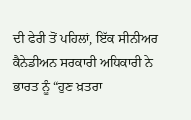ਦੀ ਫੇਰੀ ਤੋਂ ਪਹਿਲਾਂ, ਇੱਕ ਸੀਨੀਅਰ ਕੈਨੇਡੀਅਨ ਸਰਕਾਰੀ ਅਧਿਕਾਰੀ ਨੇ ਭਾਰਤ ਨੂੰ “ਹੁਣ ਖ਼ਤਰਾ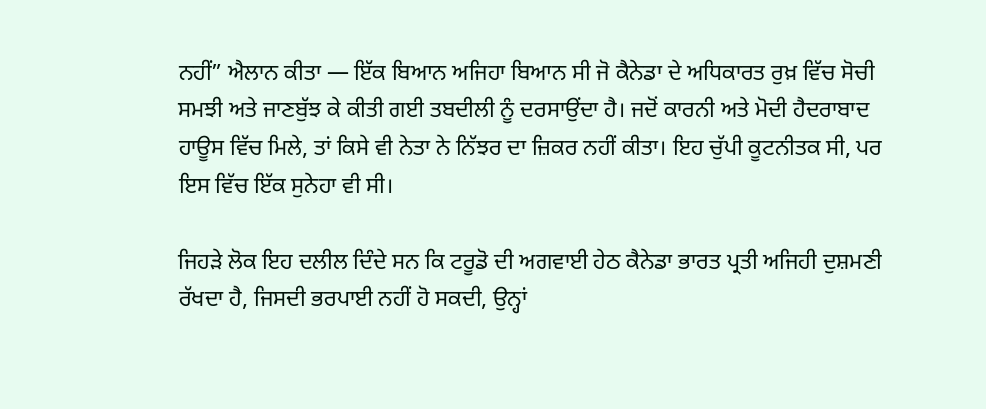ਨਹੀਂ” ਐਲਾਨ ਕੀਤਾ — ਇੱਕ ਬਿਆਨ ਅਜਿਹਾ ਬਿਆਨ ਸੀ ਜੋ ਕੈਨੇਡਾ ਦੇ ਅਧਿਕਾਰਤ ਰੁਖ਼ ਵਿੱਚ ਸੋਚੀ ਸਮਝੀ ਅਤੇ ਜਾਣਬੁੱਝ ਕੇ ਕੀਤੀ ਗਈ ਤਬਦੀਲੀ ਨੂੰ ਦਰਸਾਉਂਦਾ ਹੈ। ਜਦੋਂ ਕਾਰਨੀ ਅਤੇ ਮੋਦੀ ਹੈਦਰਾਬਾਦ ਹਾਊਸ ਵਿੱਚ ਮਿਲੇ, ਤਾਂ ਕਿਸੇ ਵੀ ਨੇਤਾ ਨੇ ਨਿੱਝਰ ਦਾ ਜ਼ਿਕਰ ਨਹੀਂ ਕੀਤਾ। ਇਹ ਚੁੱਪੀ ਕੂਟਨੀਤਕ ਸੀ, ਪਰ ਇਸ ਵਿੱਚ ਇੱਕ ਸੁਨੇਹਾ ਵੀ ਸੀ।

ਜਿਹੜੇ ਲੋਕ ਇਹ ਦਲੀਲ ਦਿੰਦੇ ਸਨ ਕਿ ਟਰੂਡੋ ਦੀ ਅਗਵਾਈ ਹੇਠ ਕੈਨੇਡਾ ਭਾਰਤ ਪ੍ਰਤੀ ਅਜਿਹੀ ਦੁਸ਼ਮਣੀ ਰੱਖਦਾ ਹੈ, ਜਿਸਦੀ ਭਰਪਾਈ ਨਹੀਂ ਹੋ ਸਕਦੀ, ਉਨ੍ਹਾਂ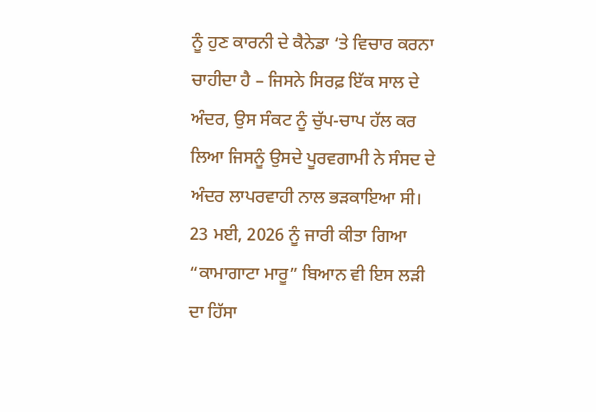ਨੂੰ ਹੁਣ ਕਾਰਨੀ ਦੇ ਕੈਨੇਡਾ ‘ਤੇ ਵਿਚਾਰ ਕਰਨਾ ਚਾਹੀਦਾ ਹੈ – ਜਿਸਨੇ ਸਿਰਫ਼ ਇੱਕ ਸਾਲ ਦੇ ਅੰਦਰ, ਉਸ ਸੰਕਟ ਨੂੰ ਚੁੱਪ-ਚਾਪ ਹੱਲ ਕਰ ਲਿਆ ਜਿਸਨੂੰ ਉਸਦੇ ਪੂਰਵਗਾਮੀ ਨੇ ਸੰਸਦ ਦੇ ਅੰਦਰ ਲਾਪਰਵਾਹੀ ਨਾਲ ਭੜਕਾਇਆ ਸੀ। 23 ਮਈ, 2026 ਨੂੰ ਜਾਰੀ ਕੀਤਾ ਗਿਆ “ਕਾਮਾਗਾਟਾ ਮਾਰੂ” ਬਿਆਨ ਵੀ ਇਸ ਲੜੀ ਦਾ ਹਿੱਸਾ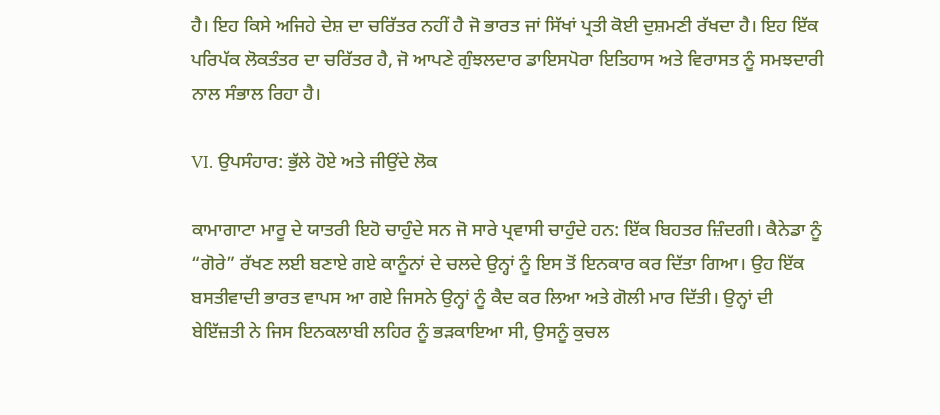ਹੈ। ਇਹ ਕਿਸੇ ਅਜਿਹੇ ਦੇਸ਼ ਦਾ ਚਰਿੱਤਰ ਨਹੀਂ ਹੈ ਜੋ ਭਾਰਤ ਜਾਂ ਸਿੱਖਾਂ ਪ੍ਰਤੀ ਕੋਈ ਦੁਸ਼ਮਣੀ ਰੱਖਦਾ ਹੈ। ਇਹ ਇੱਕ ਪਰਿਪੱਕ ਲੋਕਤੰਤਰ ਦਾ ਚਰਿੱਤਰ ਹੈ, ਜੋ ਆਪਣੇ ਗੁੰਝਲਦਾਰ ਡਾਇਸਪੋਰਾ ਇਤਿਹਾਸ ਅਤੇ ਵਿਰਾਸਤ ਨੂੰ ਸਮਝਦਾਰੀ ਨਾਲ ਸੰਭਾਲ ਰਿਹਾ ਹੈ।

VI. ਉਪਸੰਹਾਰ: ਭੁੱਲੇ ਹੋਏ ਅਤੇ ਜੀਉਂਦੇ ਲੋਕ

ਕਾਮਾਗਾਟਾ ਮਾਰੂ ਦੇ ਯਾਤਰੀ ਇਹੋ ਚਾਹੁੰਦੇ ਸਨ ਜੋ ਸਾਰੇ ਪ੍ਰਵਾਸੀ ਚਾਹੁੰਦੇ ਹਨ: ਇੱਕ ਬਿਹਤਰ ਜ਼ਿੰਦਗੀ। ਕੈਨੇਡਾ ਨੂੰ “ਗੋਰੇ” ਰੱਖਣ ਲਈ ਬਣਾਏ ਗਏ ਕਾਨੂੰਨਾਂ ਦੇ ਚਲਦੇ ਉਨ੍ਹਾਂ ਨੂੰ ਇਸ ਤੋਂ ਇਨਕਾਰ ਕਰ ਦਿੱਤਾ ਗਿਆ। ਉਹ ਇੱਕ ਬਸਤੀਵਾਦੀ ਭਾਰਤ ਵਾਪਸ ਆ ਗਏ ਜਿਸਨੇ ਉਨ੍ਹਾਂ ਨੂੰ ਕੈਦ ਕਰ ਲਿਆ ਅਤੇ ਗੋਲੀ ਮਾਰ ਦਿੱਤੀ। ਉਨ੍ਹਾਂ ਦੀ ਬੇਇੱਜ਼ਤੀ ਨੇ ਜਿਸ ਇਨਕਲਾਬੀ ਲਹਿਰ ਨੂੰ ਭੜਕਾਇਆ ਸੀ, ਉਸਨੂੰ ਕੁਚਲ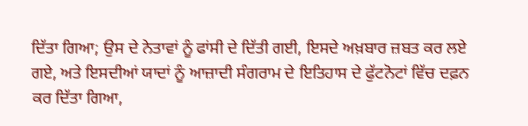ਦਿੱਤਾ ਗਿਆ; ਉਸ ਦੇ ਨੇਤਾਵਾਂ ਨੂੰ ਫਾਂਸੀ ਦੇ ਦਿੱਤੀ ਗਈ, ਇਸਦੇ ਅਖ਼ਬਾਰ ਜ਼ਬਤ ਕਰ ਲਏ ਗਏ, ਅਤੇ ਇਸਦੀਆਂ ਯਾਦਾਂ ਨੂੰ ਆਜ਼ਾਦੀ ਸੰਗਰਾਮ ਦੇ ਇਤਿਹਾਸ ਦੇ ਫੁੱਟਨੋਟਾਂ ਵਿੱਚ ਦਫ਼ਨ ਕਰ ਦਿੱਤਾ ਗਿਆ,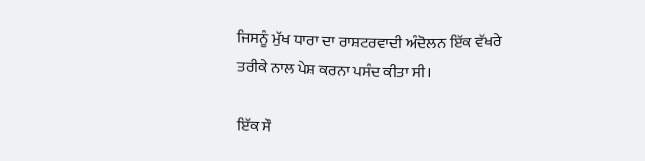ਜਿਸਨੂੰ ਮੁੱਖ ਧਾਰਾ ਦਾ ਰਾਸ਼ਟਰਵਾਦੀ ਅੰਦੋਲਨ ਇੱਕ ਵੱਖਰੇ ਤਰੀਕੇ ਨਾਲ ਪੇਸ਼ ਕਰਨਾ ਪਸੰਦ ਕੀਤਾ ਸੀ।

ਇੱਕ ਸੌ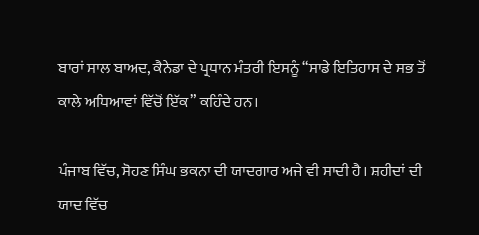ਬਾਰਾਂ ਸਾਲ ਬਾਅਦ, ਕੈਨੇਡਾ ਦੇ ਪ੍ਰਧਾਨ ਮੰਤਰੀ ਇਸਨੂੰ “ਸਾਡੇ ਇਤਿਹਾਸ ਦੇ ਸਭ ਤੋਂ ਕਾਲੇ ਅਧਿਆਵਾਂ ਵਿੱਚੋਂ ਇੱਕ” ਕਹਿੰਦੇ ਹਨ।

ਪੰਜਾਬ ਵਿੱਚ, ਸੋਹਣ ਸਿੰਘ ਭਕਨਾ ਦੀ ਯਾਦਗਾਰ ਅਜੇ ਵੀ ਸਾਦੀ ਹੈ। ਸ਼ਹੀਦਾਂ ਦੀ ਯਾਦ ਵਿੱਚ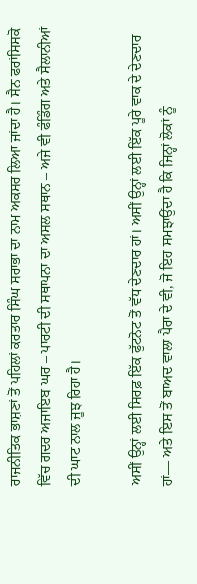ਰਾਜਨੀਤਿਕ ਭਾਸ਼ਣਾਂ ਤੋਂ ਪਹਿਲਾਂ ਕਰਤਾਰ ਸਿੰਘ ਸਰਾਭਾ ਦਾ ਨਾਮ ਅਕਸਰ ਲਿਆ ਜਾਂਦਾ ਹੈ। ਸੈਨ ਫਰਾਂਸਿਸਕੋ ਵਿੱਚ ਗਦਰ ਅਜਾਇਬ ਘਰ – ਪਾਰਟੀ ਦੀ ਸਥਾਪਨਾ ਦਾ ਅਸਲ ਸਥਾਨ – ਅਜੇ ਵੀ ਫੰਡਿੰਗ ਅਤੇ ਸੈਲਾਨੀਆਂ ਦੀ ਘਾਟ ਨਾਲ ਜੂਝ ਰਿਹਾ ਹੈ।

ਅਸੀਂ ਉਨ੍ਹਾਂ ਲਈ ਸਿਰਫ਼ ਇੱਕ ਫੁੱਟਨੋਟ ਤੋਂ ਵੱਧ ਦੇਣਦਾਰ ਹਾਂ। ਅਸੀਂ ਉਨ੍ਹਾਂ ਲਈ ਇੱਕ ਪੂਰੇ ਵਾਕ ਦੇ ਦੇਣਦਾਰ ਹਾਂ— ਅਤੇ ਇਸ ਤੋਂ ਬਾਅਦ ਵਾਲਾ ਪੈਰਾ ਦੇ ਵੀ, ਜੋ ਇਹ ਸਮਝਾਉਂਦਾ ਹੈ ਕਿ ਜਿਨ੍ਹਾਂ ਲੋਕਾਂ ਨੂੰ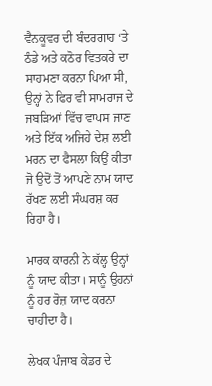ਵੈਨਕੂਵਰ ਦੀ ਬੰਦਰਗਾਹ ‘ਤੇ ਠੰਡੇ ਅਤੇ ਕਠੋਰ ਵਿਤਕਰੇ ਦਾ ਸਾਹਮਣਾ ਕਰਨਾ ਪਿਆ ਸੀ, ਉਨ੍ਹਾਂ ਨੇ ਫਿਰ ਵੀ ਸਾਮਰਾਜ ਦੇ ਜਬੜਿਆਂ ਵਿੱਚ ਵਾਪਸ ਜਾਣ ਅਤੇ ਇੱਕ ਅਜਿਹੇ ਦੇਸ਼ ਲਈ ਮਰਨ ਦਾ ਫੈਸਲਾ ਕਿਉਂ ਕੀਤਾ ਜੋ ਉਦੋਂ ਤੋਂ ਆਪਣੇ ਨਾਮ ਯਾਦ ਰੱਖਣ ਲਈ ਸੰਘਰਸ਼ ਕਰ ਰਿਹਾ ਹੈ।

ਮਾਰਕ ਕਾਰਨੀ ਨੇ ਕੱਲ੍ਹ ਉਨ੍ਹਾਂ ਨੂੰ ਯਾਦ ਕੀਤਾ। ਸਾਨੂੰ ਉਹਨਾਂ ਨੂੰ ਹਰ ਰੋਜ਼ ਯਾਦ ਕਰਨਾ ਚਾਹੀਦਾ ਹੈ।

ਲੇਖਕ ਪੰਜਾਬ ਕੇਡਰ ਦੇ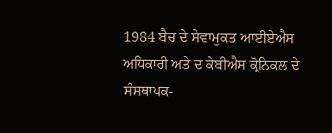1984 ਬੈਚ ਦੇ ਸੇਵਾਮੁਕਤ ਆਈਏਐਸ ਅਧਿਕਾਰੀ ਅਤੇ ਦ ਕੇਬੀਐਸ ਕ੍ਰੋਨਿਕਲ ਦੇ ਸੰਸਥਾਪਕ-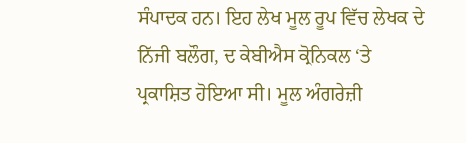ਸੰਪਾਦਕ ਹਨ। ਇਹ ਲੇਖ ਮੂਲ ਰੂਪ ਵਿੱਚ ਲੇਖਕ ਦੇ ਨਿੱਜੀ ਬਲੌਗ, ਦ ਕੇਬੀਐਸ ਕ੍ਰੋਨਿਕਲ ‘ਤੇ ਪ੍ਰਕਾਸ਼ਿਤ ਹੋਇਆ ਸੀ। ਮੂਲ ਅੰਗਰੇਜ਼ੀ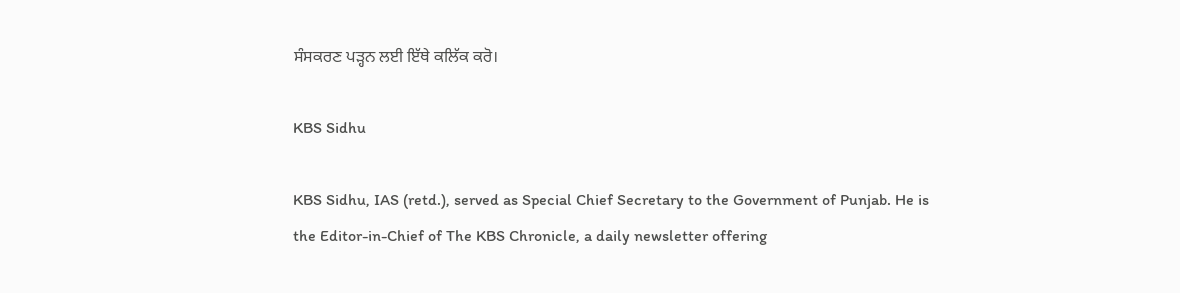ਸੰਸਕਰਣ ਪੜ੍ਹਨ ਲਈ ਇੱਥੇ ਕਲਿੱਕ ਕਰੋ।

KBS Sidhu

KBS Sidhu, IAS (retd.), served as Special Chief Secretary to the Government of Punjab. He is the Editor-in-Chief of The KBS Chronicle, a daily newsletter offering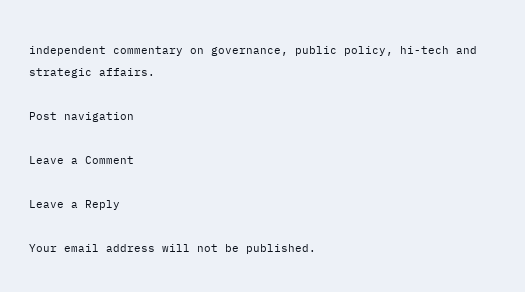independent commentary on governance, public policy, hi-tech and strategic affairs.

Post navigation

Leave a Comment

Leave a Reply

Your email address will not be published.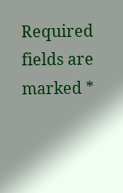Required fields are marked *